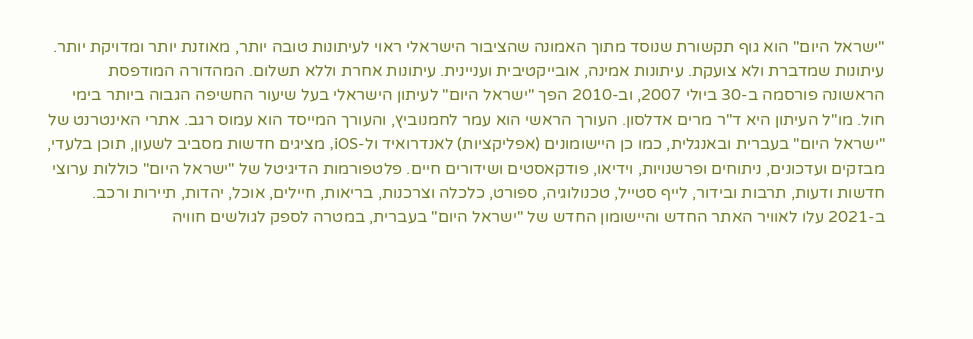"ישראל היום" הוא גוף תקשורת שנוסד מתוך האמונה שהציבור הישראלי ראוי לעיתונות טובה יותר, מאוזנת יותר ומדויקת יותר. עיתונות שמדברת ולא צועקת. עיתונות אמינה, אובייקטיבית ועניינית. עיתונות אחרת וללא תשלום. המהדורה המודפסת הראשונה פורסמה ב-30 ביולי 2007, וב-2010 הפך "ישראל היום" לעיתון הישראלי בעל שיעור החשיפה הגבוה ביותר בימי חול. מו"ל העיתון היא ד"ר מרים אדלסון. העורך הראשי הוא עמר לחמנוביץ, והעורך המייסד הוא עמוס רגב. אתרי האינטרנט של "ישראל היום" בעברית ובאנגלית, כמו כן היישומונים (אפליקציות) לאנדרואיד ול-iOS, מציגים חדשות מסביב לשעון, תוכן בלעדי, מבזקים ועדכונים, ניתוחים ופרשנויות, וידיאו, פודקאסטים ושידורים חיים. פלטפורמות הדיגיטל של "ישראל היום" כוללות ערוצי חדשות ודעות, תרבות ובידור, לייף סטייל, טכנולוגיה, ספורט, כלכלה וצרכנות, בריאות, חיילים, אוכל, יהדות, תיירות ורכב. ב-2021 עלו לאוויר האתר החדש והיישומון החדש של "ישראל היום" בעברית, במטרה לספק לגולשים חוויה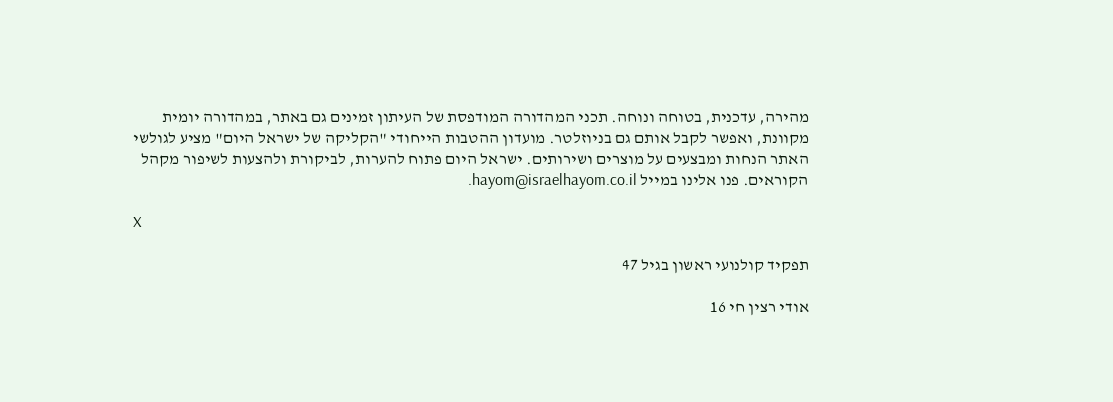מהירה, עדכנית, בטוחה ונוחה. תכני המהדורה המודפסת של העיתון זמינים גם באתר, במהדורה יומית מקוונת, ואפשר לקבל אותם גם בניוזלטר. מועדון ההטבות הייחודי "הקליקה של ישראל היום" מציע לגולשי האתר הנחות ומבצעים על מוצרים ושירותים. ישראל היום פתוח להערות, לביקורת ולהצעות לשיפור מקהל הקוראים. פנו אלינו במייל hayom@israelhayom.co.il.

X

תפקיד קולנועי ראשון בגיל 47

אודי רצין חי 16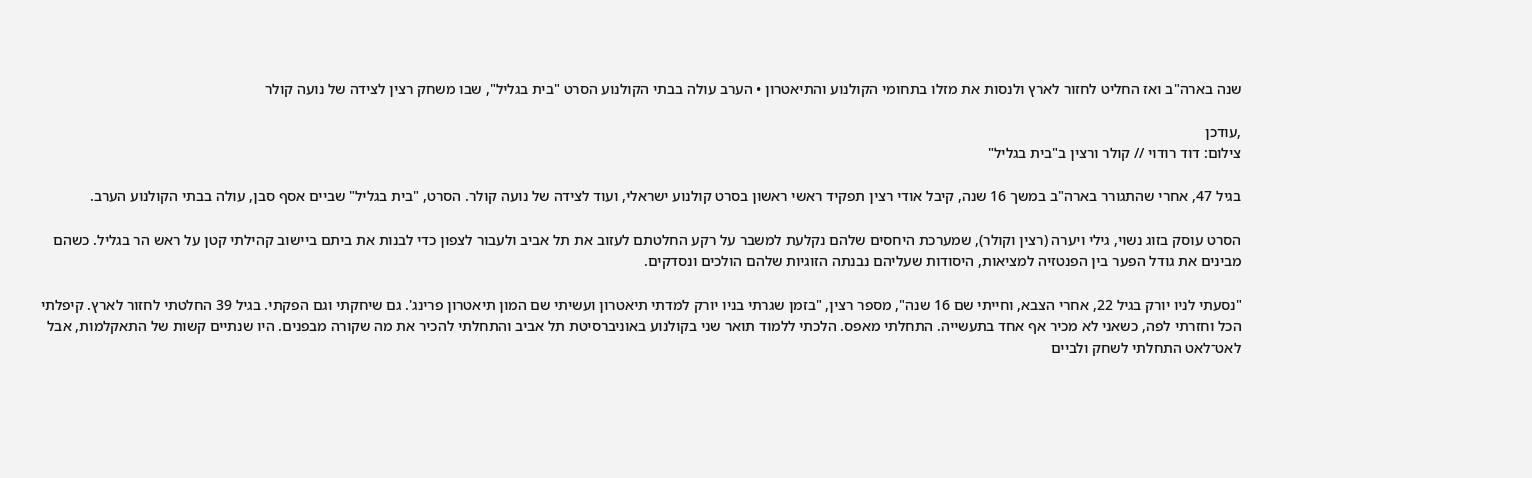שנה בארה"ב ואז החליט לחזור לארץ ולנסות את מזלו בתחומי הקולנוע והתיאטרון • הערב עולה בבתי הקולנוע הסרט "בית בגליל", שבו משחק רצין לצידה של נועה קולר

,עודכן
צילום: דוד רודוי // קולר ורצין ב"בית בגליל"

בגיל 47, אחרי שהתגורר בארה"ב במשך 16 שנה, קיבל אודי רצין תפקיד ראשי ראשון בסרט קולנוע ישראלי, ועוד לצידה של נועה קולר. הסרט, "בית בגליל" שביים אסף סבן, עולה בבתי הקולנוע הערב.

הסרט עוסק בזוג נשוי, גילי ויערה (רצין וקולר), שמערכת היחסים שלהם נקלעת למשבר על רקע החלטתם לעזוב את תל אביב ולעבור לצפון כדי לבנות את ביתם ביישוב קהילתי קטן על ראש הר בגליל. כשהם מבינים את גודל הפער בין הפנטזיה למציאות, היסודות שעליהם נבנתה הזוגיות שלהם הולכים ונסדקים.

"נסעתי לניו יורק בגיל 22, אחרי הצבא, וחייתי שם 16 שנה", מספר רצין, "בזמן שגרתי בניו יורק למדתי תיאטרון ועשיתי שם המון תיאטרון פרינג'. גם שיחקתי וגם הפקתי. בגיל 39 החלטתי לחזור לארץ. קיפלתי הכל וחזרתי לפה, כשאני לא מכיר אף אחד בתעשייה. התחלתי מאפס. הלכתי ללמוד תואר שני בקולנוע באוניברסיטת תל אביב והתחלתי להכיר את מה שקורה מבפנים. היו שנתיים קשות של התאקלמות, אבל לאט־לאט התחלתי לשחק ולביים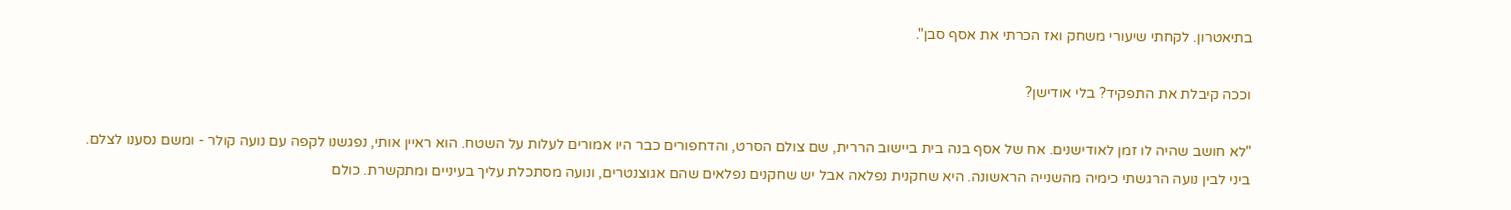בתיאטרון. לקחתי שיעורי משחק ואז הכרתי את אסף סבן".

וככה קיבלת את התפקיד? בלי אודישן?

"לא חושב שהיה לו זמן לאודישנים. אח של אסף בנה בית ביישוב הררית, שם צולם הסרט, והדחפורים כבר היו אמורים לעלות על השטח. הוא ראיין אותי, נפגשנו לקפה עם נועה קולר - ומשם נסענו לצלם. ביני לבין נועה הרגשתי כימיה מהשנייה הראשונה. היא שחקנית נפלאה אבל יש שחקנים נפלאים שהם אגוצנטרים, ונועה מסתכלת עליך בעיניים ומתקשרת. כולם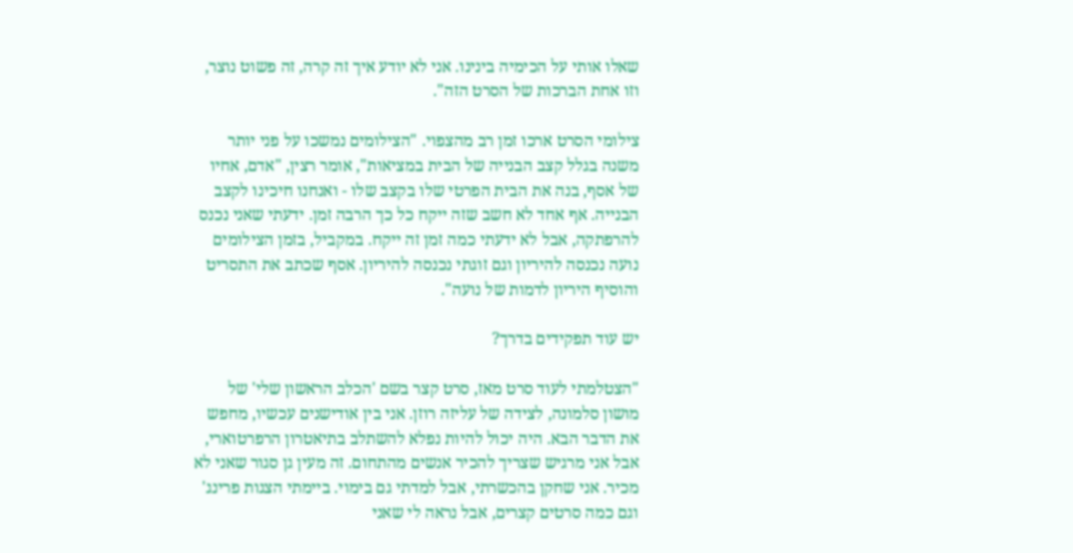שאלו אותי על הכימיה בינינו. אני לא יודע איך זה קרה, זה פשוט נוצר, וזו אחת הברכות של הסרט הזה".

צילומי הסרט ארכו זמן רב מהצפוי. "הצילומים נמשכו על פני יותר משנה בגלל קצב הבנייה של הבית במציאות", אומר רצין, "אדם, אחיו של אסף, בנה את הבית הפרטי שלו בקצב שלו - ואנחנו חיכינו לקצב הבנייה. אף אחד לא חשב שזה ייקח כל כך הרבה זמן. ידעתי שאני נכנס להרפתקה, אבל לא ידעתי כמה זמן זה ייקח. במקביל, בזמן הצילומים נועה נכנסה להיריון וגם זוגתי נכנסה להיריון. אסף שכתב את התסריט והוסיף היריון לדמות של נועה".

יש עוד תפקידים בדרך?

"הצטלמתי לעוד סרט מאז, סרט קצר בשם 'הכלב הראשון שלי' של מושון סלמונה, לצידה של עליזה רוזן. אני בין אודישנים עכשיו, מחפש את הדבר הבא. היה יכול להיות נפלא להשתלב בתיאטרון הרפרטוארי, אבל אני מרגיש שצריך להכיר אנשים מהתחום. זה מעין גן סגור שאני לא מכיר. אני שחקן בהכשרתי, אבל למדתי גם בימוי. ביימתי הצגות פרינג' וגם כמה סרטים קצרים, אבל נראה לי שאני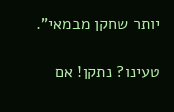יותר שחקן מבמאי".

טעינו? נתקן! אם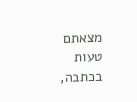מצאתם טעות בכתבה,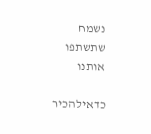נשמח שתשתפו אותנו

כדאילהכיר